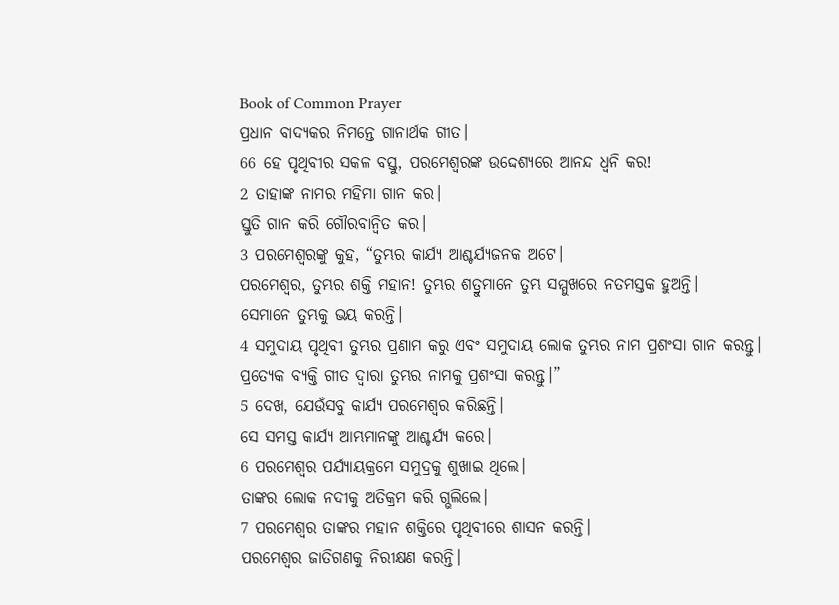Book of Common Prayer
ପ୍ରଧାନ ବାଦ୍ୟକର ନିମନ୍ତେ ଗାନାର୍ଥକ ଗୀତ।
66 ହେ ପୃଥିବୀର ସକଳ ବସ୍ତୁ, ପରମେଶ୍ୱରଙ୍କ ଉଦ୍ଦେଶ୍ୟରେ ଆନନ୍ଦ ଧ୍ୱନି କର!
2 ତାହାଙ୍କ ନାମର ମହିମା ଗାନ କର।
ସ୍ତୁତି ଗାନ କରି ଗୌରବାନ୍ୱିତ କର।
3 ପରମେଶ୍ୱରଙ୍କୁ କୁହ, “ତୁମ୍ଭର କାର୍ଯ୍ୟ ଆଶ୍ଚର୍ଯ୍ୟଜନକ ଅଟେ।
ପରମେଶ୍ୱର, ତୁମ୍ଭର ଶକ୍ତି ମହାନ! ତୁମ୍ଭର ଶତ୍ରୁମାନେ ତୁମ୍ଭ ସମ୍ମୁଖରେ ନତମସ୍ତକ ହୁଅନ୍ତି।
ସେମାନେ ତୁମ୍ଭକୁ ଭୟ କରନ୍ତି।
4 ସମୁଦାୟ ପୃଥିବୀ ତୁମ୍ଭର ପ୍ରଣାମ କରୁ ଏବଂ ସମୁଦାୟ ଲୋକ ତୁମ୍ଭର ନାମ ପ୍ରଶଂସା ଗାନ କରନ୍ତୁ।
ପ୍ରତ୍ୟେକ ବ୍ୟକ୍ତି ଗୀତ ଦ୍ୱାରା ତୁମ୍ଭର ନାମକୁ ପ୍ରଶଂସା କରନ୍ତୁ।”
5 ଦେଖ, ଯେଉଁସବୁ କାର୍ଯ୍ୟ ପରମେଶ୍ୱର କରିଛନ୍ତି।
ସେ ସମସ୍ତ କାର୍ଯ୍ୟ ଆମ୍ଭମାନଙ୍କୁ ଆଶ୍ଚର୍ଯ୍ୟ କରେ।
6 ପରମେଶ୍ୱର ପର୍ଯ୍ୟାୟକ୍ରମେ ସମୁଦ୍ରକୁ ଶୁଖାଇ ଥିଲେ।
ତାଙ୍କର ଲୋକ ନଦୀକୁ ଅତିକ୍ରମ କରି ଗ୍ଭଲିଲେ।
7 ପରମେଶ୍ୱର ତାଙ୍କର ମହାନ ଶକ୍ତିରେ ପୃଥିବୀରେ ଶାସନ କରନ୍ତି।
ପରମେଶ୍ୱର ଜାତିଗଣକୁ ନିରୀକ୍ଷଣ କରନ୍ତି।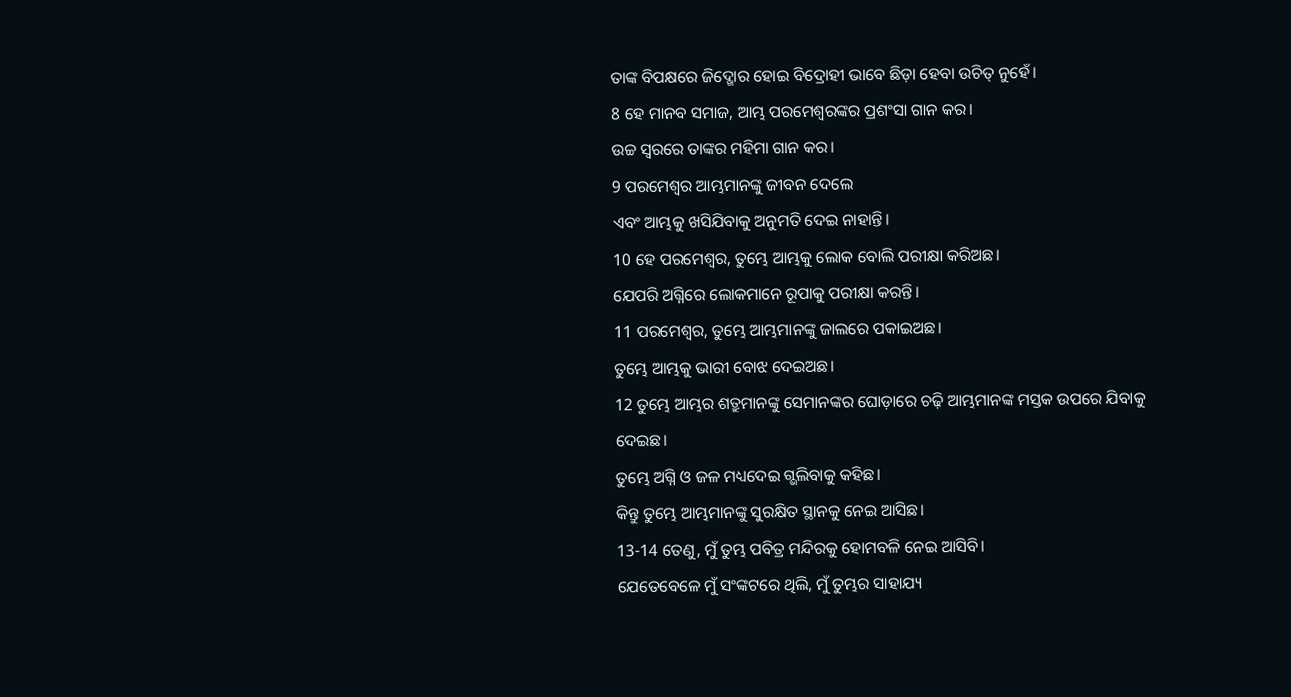ତାଙ୍କ ବିପକ୍ଷରେ ଜିଦ୍ଖୋର ହୋଇ ବିଦ୍ରୋହୀ ଭାବେ ଛିଡ଼ା ହେବା ଉଚିତ୍ ନୁହେଁ।
8 ହେ ମାନବ ସମାଜ, ଆମ୍ଭ ପରମେଶ୍ୱରଙ୍କର ପ୍ରଶଂସା ଗାନ କର।
ଉଚ୍ଚ ସ୍ୱରରେ ତାଙ୍କର ମହିମା ଗାନ କର।
9 ପରମେଶ୍ୱର ଆମ୍ଭମାନଙ୍କୁ ଜୀବନ ଦେଲେ
ଏବଂ ଆମ୍ଭକୁ ଖସିଯିବାକୁ ଅନୁମତି ଦେଇ ନାହାନ୍ତି।
10 ହେ ପରମେଶ୍ୱର, ତୁମ୍ଭେ ଆମ୍ଭକୁ ଲୋକ ବୋଲି ପରୀକ୍ଷା କରିଅଛ।
ଯେପରି ଅଗ୍ନିରେ ଲୋକମାନେ ରୂପାକୁ ପରୀକ୍ଷା କରନ୍ତି।
11 ପରମେଶ୍ୱର, ତୁମ୍ଭେ ଆମ୍ଭମାନଙ୍କୁ ଜାଲରେ ପକାଇଅଛ।
ତୁମ୍ଭେ ଆମ୍ଭକୁ ଭାରୀ ବୋଝ ଦେଇଅଛ।
12 ତୁମ୍ଭେ ଆମ୍ଭର ଶତ୍ରୁମାନଙ୍କୁ ସେମାନଙ୍କର ଘୋଡ଼ାରେ ଚଢ଼ି ଆମ୍ଭମାନଙ୍କ ମସ୍ତକ ଉପରେ ଯିବାକୁ ଦେଇଛ।
ତୁମ୍ଭେ ଅଗ୍ନି ଓ ଜଳ ମଧ୍ୟଦେଇ ଗ୍ଭଲିବାକୁ କହିଛ।
କିନ୍ତୁ ତୁମ୍ଭେ ଆମ୍ଭମାନଙ୍କୁ ସୁରକ୍ଷିତ ସ୍ଥାନକୁ ନେଇ ଆସିଛ।
13-14 ତେଣୁ, ମୁଁ ତୁମ୍ଭ ପବିତ୍ର ମନ୍ଦିରକୁ ହୋମବଳି ନେଇ ଆସିବି।
ଯେତେବେଳେ ମୁଁ ସଂଙ୍କଟରେ ଥିଲି, ମୁଁ ତୁମ୍ଭର ସାହାଯ୍ୟ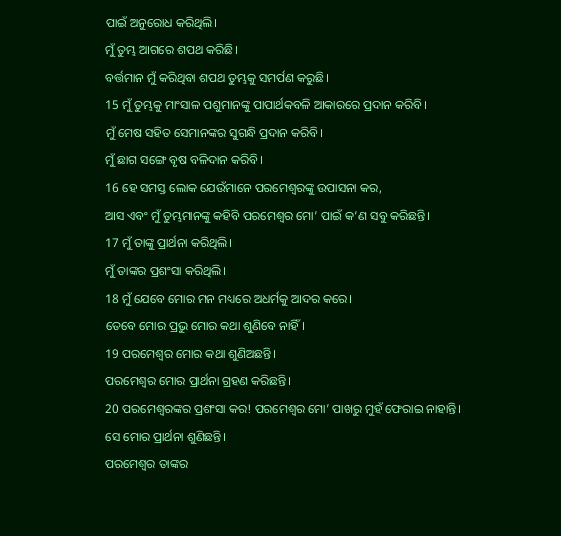ପାଇଁ ଅନୁରୋଧ କରିଥିଲି।
ମୁଁ ତୁମ୍ଭ ଆଗରେ ଶପଥ କରିଛି।
ବର୍ତ୍ତମାନ ମୁଁ କରିଥିବା ଶପଥ ତୁମ୍ଭକୁ ସମର୍ପଣ କରୁଛି।
15 ମୁଁ ତୁମ୍ଭକୁ ମାଂସାଳ ପଶୁମାନଙ୍କୁ ପାପାର୍ଥକବଳି ଆକାରରେ ପ୍ରଦାନ କରିବି।
ମୁଁ ମେଷ ସହିତ ସେମାନଙ୍କର ସୁଗନ୍ଧି ପ୍ରଦାନ କରିବି।
ମୁଁ ଛାଗ ସଙ୍ଗେ ବୃଷ ବଳିଦାନ କରିବି।
16 ହେ ସମସ୍ତ ଲୋକ ଯେଉଁମାନେ ପରମେଶ୍ୱରଙ୍କୁ ଉପାସନା କର,
ଆସ ଏବଂ ମୁଁ ତୁମ୍ଭମାନଙ୍କୁ କହିବି ପରମେଶ୍ୱର ମୋ’ ପାଇଁ କ’ଣ ସବୁ କରିଛନ୍ତି।
17 ମୁଁ ତାଙ୍କୁ ପ୍ରାର୍ଥନା କରିଥିଲି।
ମୁଁ ତାଙ୍କର ପ୍ରଶଂସା କରିଥିଲି।
18 ମୁଁ ଯେବେ ମୋର ମନ ମଧ୍ୟରେ ଅଧର୍ମକୁ ଆଦର କରେ।
ତେବେ ମୋର ପ୍ରଭୁ ମୋର କଥା ଶୁଣିବେ ନାହିଁ।
19 ପରମେଶ୍ୱର ମୋର କଥା ଶୁଣିଅଛନ୍ତି।
ପରମେଶ୍ୱର ମୋର ପ୍ରାର୍ଥନା ଗ୍ରହଣ କରିଛନ୍ତି।
20 ପରମେଶ୍ୱରଙ୍କର ପ୍ରଶଂସା କର! ପରମେଶ୍ୱର ମୋ’ ପାଖରୁ ମୁହଁ ଫେରାଇ ନାହାନ୍ତି।
ସେ ମୋର ପ୍ରାର୍ଥନା ଶୁଣିଛନ୍ତି।
ପରମେଶ୍ୱର ତାଙ୍କର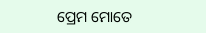ପ୍ରେମ ମୋତେ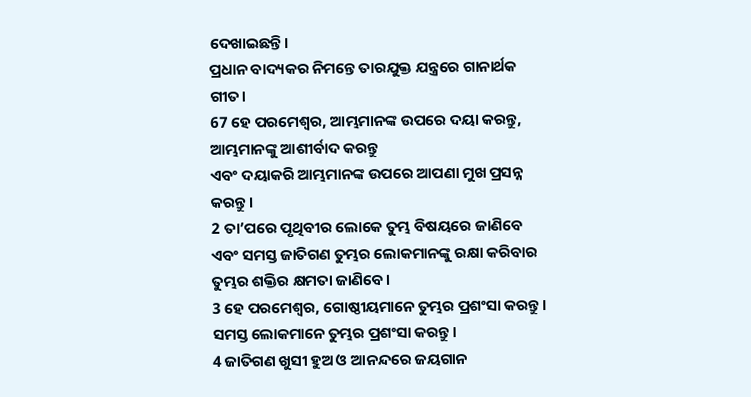ଦେଖାଇଛନ୍ତି।
ପ୍ରଧାନ ବାଦ୍ୟକର ନିମନ୍ତେ ତାରଯୁକ୍ତ ଯନ୍ତ୍ରରେ ଗାନାର୍ଥକ ଗୀତ।
67 ହେ ପରମେଶ୍ୱର, ଆମ୍ଭମାନଙ୍କ ଉପରେ ଦୟା କରନ୍ତୁ, ଆମ୍ଭମାନଙ୍କୁ ଆଶୀର୍ବାଦ କରନ୍ତୁ
ଏବଂ ଦୟାକରି ଆମ୍ଭମାନଙ୍କ ଉପରେ ଆପଣା ମୁଖ ପ୍ରସନ୍ନ କରନ୍ତୁ।
2 ତା’ପରେ ପୃଥିବୀର ଲୋକେ ତୁମ୍ଭ ବିଷୟରେ ଜାଣିବେ
ଏବଂ ସମସ୍ତ ଜାତିଗଣ ତୁମ୍ଭର ଲୋକମାନଙ୍କୁ ରକ୍ଷା କରିବାର ତୁମ୍ଭର ଶକ୍ତିର କ୍ଷମତା ଜାଣିବେ।
3 ହେ ପରମେଶ୍ୱର, ଗୋଷ୍ଠୀୟମାନେ ତୁମ୍ଭର ପ୍ରଶଂସା କରନ୍ତୁ।
ସମସ୍ତ ଲୋକମାନେ ତୁମ୍ଭର ପ୍ରଶଂସା କରନ୍ତୁ।
4 ଜାତିଗଣ ଖୁସୀ ହୁଅ ଓ ଆନନ୍ଦରେ ଜୟଗାନ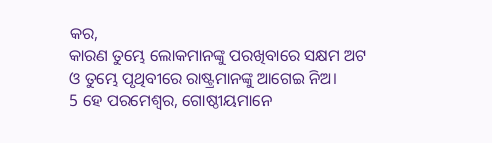କର,
କାରଣ ତୁମ୍ଭେ ଲୋକମାନଙ୍କୁ ପରଖିବାରେ ସକ୍ଷମ ଅଟ
ଓ ତୁମ୍ଭେ ପୃଥିବୀରେ ରାଷ୍ଟ୍ରମାନଙ୍କୁ ଆଗେଇ ନିଅ।
5 ହେ ପରମେଶ୍ୱର, ଗୋଷ୍ଠୀୟମାନେ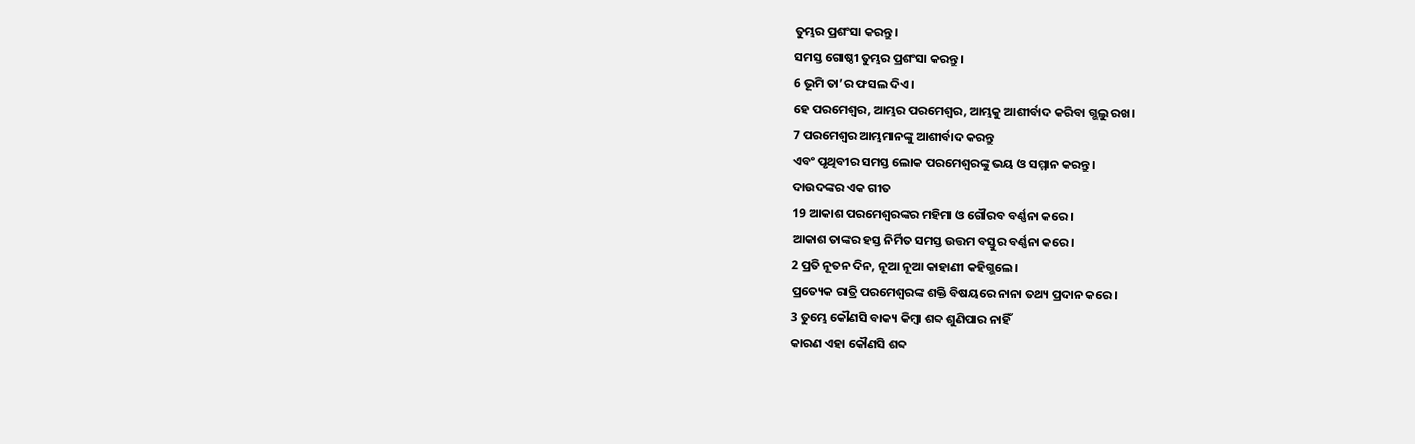ତୁମ୍ଭର ପ୍ରଶଂସା କରନ୍ତୁ।
ସମସ୍ତ ଗୋଷ୍ଠୀ ତୁମ୍ଭର ପ୍ରଶଂସା କରନ୍ତୁ।
6 ଭୂମି ତା’ର ଫସଲ ଦିଏ।
ହେ ପରମେଶ୍ୱର, ଆମ୍ଭର ପରମେଶ୍ୱର, ଆମ୍ଭକୁ ଆଶୀର୍ବାଦ କରିବା ଗ୍ଭଲୁ ରଖ।
7 ପରମେଶ୍ୱର ଆମ୍ଭମାନଙ୍କୁ ଆଶୀର୍ବାଦ କରନ୍ତୁ
ଏବଂ ପୃଥିବୀର ସମସ୍ତ ଲୋକ ପରମେଶ୍ୱରଙ୍କୁ ଭୟ ଓ ସମ୍ମାନ କରନ୍ତୁ।
ଦାଉଦଙ୍କର ଏକ ଗୀତ
19 ଆକାଶ ପରମେଶ୍ୱରଙ୍କର ମହିମା ଓ ଗୌରବ ବର୍ଣ୍ଣନା କରେ।
ଆକାଶ ତାଙ୍କର ହସ୍ତ ନିର୍ମିତ ସମସ୍ତ ଉତ୍ତମ ବସ୍ତୁର ବର୍ଣ୍ଣନା କରେ।
2 ପ୍ରତି ନୂତନ ଦିନ, ନୂଆ ନୂଆ କାହାଣୀ କହିଗ୍ଭଲେ।
ପ୍ରତ୍ୟେକ ରାତ୍ରି ପରମେଶ୍ୱରଙ୍କ ଶକ୍ତି ବିଷୟରେ ନାନା ତଥ୍ୟ ପ୍ରଦାନ କରେ।
3 ତୁମ୍ଭେ କୌଣସି ବାକ୍ୟ କିମ୍ବା ଶବ୍ଦ ଶୁଣିପାର ନାହିଁ
କାରଣ ଏହା କୌଣସି ଶବ୍ଦ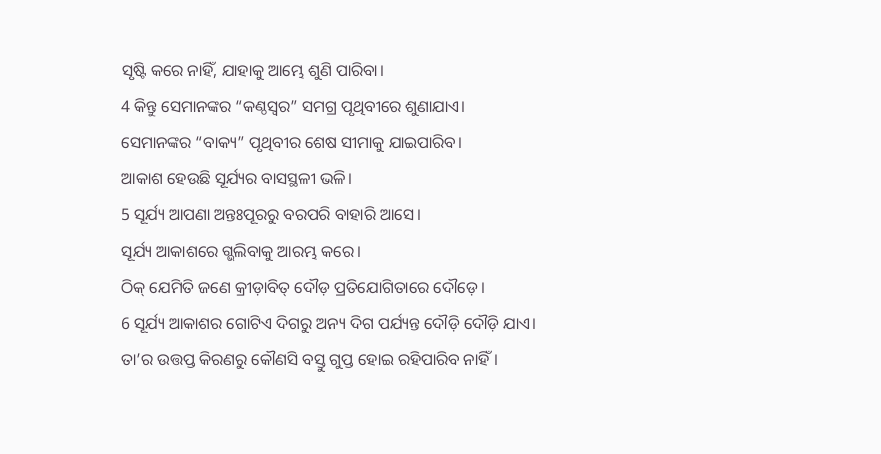ସୃଷ୍ଟି କରେ ନାହିଁ, ଯାହାକୁ ଆମ୍ଭେ ଶୁଣି ପାରିବା।
4 କିନ୍ତୁ ସେମାନଙ୍କର “କଣ୍ଠସ୍ୱର” ସମଗ୍ର ପୃଥିବୀରେ ଶୁଣାଯାଏ।
ସେମାନଙ୍କର “ବାକ୍ୟ” ପୃଥିବୀର ଶେଷ ସୀମାକୁ ଯାଇପାରିବ।
ଆକାଶ ହେଉଛି ସୂର୍ଯ୍ୟର ବାସସ୍ଥଳୀ ଭଳି।
5 ସୂର୍ଯ୍ୟ ଆପଣା ଅନ୍ତଃପୂରରୁ ବରପରି ବାହାରି ଆସେ।
ସୂର୍ଯ୍ୟ ଆକାଶରେ ଗ୍ଭଲିବାକୁ ଆରମ୍ଭ କରେ।
ଠିକ୍ ଯେମିତି ଜଣେ କ୍ରୀଡ଼ାବିତ୍ ଦୌଡ଼ ପ୍ରତିଯୋଗିତାରେ ଦୌଡ଼େ।
6 ସୂର୍ଯ୍ୟ ଆକାଶର ଗୋଟିଏ ଦିଗରୁ ଅନ୍ୟ ଦିଗ ପର୍ଯ୍ୟନ୍ତ ଦୌଡ଼ି ଦୌଡ଼ି ଯାଏ।
ତା’ର ଉତ୍ତପ୍ତ କିରଣରୁ କୌଣସି ବସ୍ତୁ ଗୁପ୍ତ ହୋଇ ରହିପାରିବ ନାହିଁ।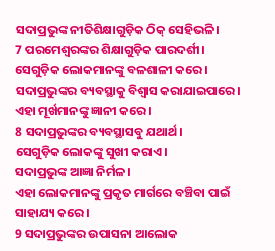ସଦାପ୍ରଭୁଙ୍କ ନୀତିଶିକ୍ଷାଗୁଡ଼ିକ ଠିକ୍ ସେହିଭଳି।
7 ପରମେଶ୍ୱରଙ୍କର ଶିକ୍ଷାଗୁଡ଼ିକ ପାରଦର୍ଶୀ।
ସେଗୁଡ଼ିକ ଲୋକମାନଙ୍କୁ ବଳଶାଳୀ କରେ।
ସଦାପ୍ରଭୁଙ୍କର ବ୍ୟବସ୍ଥାକୁ ବିଶ୍ୱାସ କରାଯାଇପାରେ।
ଏହା ମୂର୍ଖମାନଙ୍କୁ ଜ୍ଞାନୀ କରେ।
8 ସଦାପ୍ରଭୁଙ୍କର ବ୍ୟବସ୍ଥାସବୁ ଯଥାର୍ଥ।
ସେଗୁଡ଼ିକ ଲୋକଙ୍କୁ ସୁଖୀ କରାଏ।
ସଦାପ୍ରଭୁଙ୍କ ଆଜ୍ଞା ନିର୍ମଳ।
ଏହା ଲୋକମାନଙ୍କୁ ପ୍ରକୃତ ମାର୍ଗରେ ବଞ୍ଚିବା ପାଇଁ ସାହାଯ୍ୟ କରେ।
9 ସଦାପ୍ରଭୁଙ୍କର ଉପାସନା ଆଲୋକ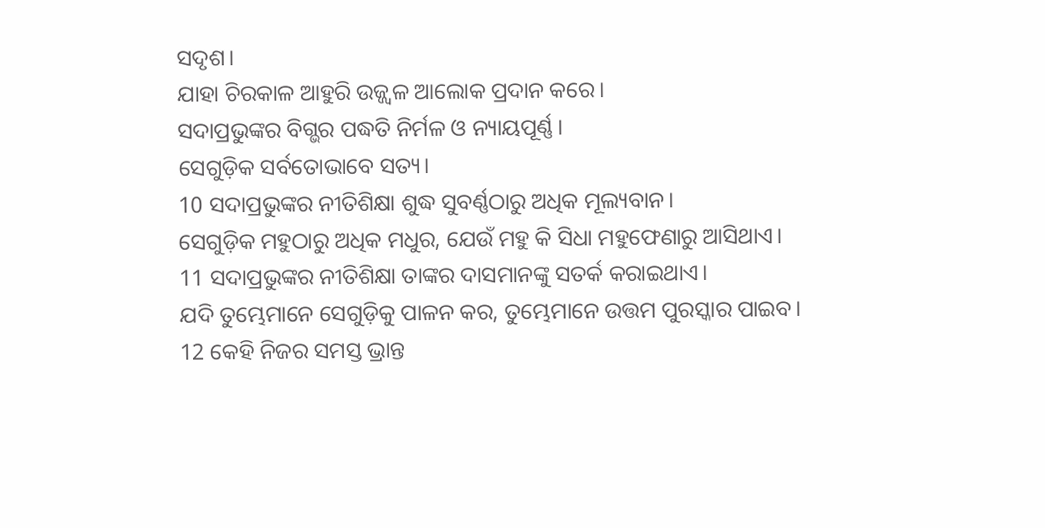ସଦୃଶ।
ଯାହା ଚିରକାଳ ଆହୁରି ଉଜ୍ଜ୍ୱଳ ଆଲୋକ ପ୍ରଦାନ କରେ।
ସଦାପ୍ରଭୁଙ୍କର ବିଗ୍ଭର ପଦ୍ଧତି ନିର୍ମଳ ଓ ନ୍ୟାୟପୂର୍ଣ୍ଣ।
ସେଗୁଡ଼ିକ ସର୍ବତୋଭାବେ ସତ୍ୟ।
10 ସଦାପ୍ରଭୁଙ୍କର ନୀତିଶିକ୍ଷା ଶୁଦ୍ଧ ସୁବର୍ଣ୍ଣଠାରୁ ଅଧିକ ମୂଲ୍ୟବାନ।
ସେଗୁଡ଼ିକ ମହୁଠାରୁ ଅଧିକ ମଧୁର, ଯେଉଁ ମହୁ କି ସିଧା ମହୁଫେଣାରୁ ଆସିଥାଏ।
11 ସଦାପ୍ରଭୁଙ୍କର ନୀତିଶିକ୍ଷା ତାଙ୍କର ଦାସମାନଙ୍କୁ ସତର୍କ କରାଇଥାଏ।
ଯଦି ତୁମ୍ଭେମାନେ ସେଗୁଡ଼ିକୁ ପାଳନ କର, ତୁମ୍ଭେମାନେ ଉତ୍ତମ ପୁରସ୍କାର ପାଇବ।
12 କେହି ନିଜର ସମସ୍ତ ଭ୍ରାନ୍ତ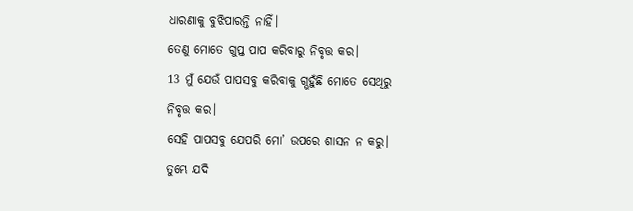ଧାରଣାକୁ ବୁଝିପାରନ୍ତି ନାହିଁ।
ତେଣୁ ମୋତେ ଗୁପ୍ତ ପାପ କରିବାରୁ ନିବୃତ୍ତ କର।
13 ମୁଁ ଯେଉଁ ପାପସବୁ କରିବାକୁ ଗ୍ଭହୁଁଛି ମୋତେ ସେଥିରୁ ନିବୃତ୍ତ କର।
ସେହି ପାପସବୁ ଯେପରି ମୋ’ ଉପରେ ଶାସନ ନ କରୁ।
ତୁମ୍ଭେ ଯଦି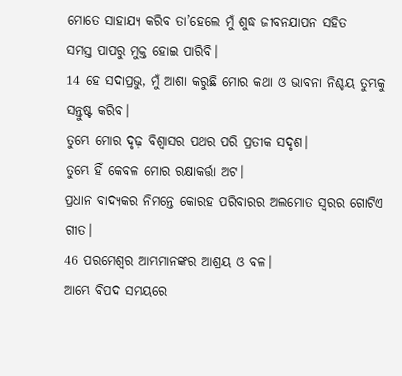ମୋତେ ସାହାଯ୍ୟ କରିବ ତା’ହେଲେ ମୁଁ ଶୁଦ୍ଧ ଜୀବନଯାପନ ସହିତ
ସମସ୍ତ ପାପରୁ ମୁକ୍ତ ହୋଇ ପାରିବି।
14 ହେ ସଦାପ୍ରଭୁ, ମୁଁ ଆଶା କରୁଛି ମୋର କଥା ଓ ଭାବନା ନିଶ୍ଚୟ ତୁମ୍ଭକୁ ସନ୍ତୁଷ୍ଟ କରିବ।
ତୁମ୍ଭେ ମୋର ଦୃଢ଼ ବିଶ୍ୱାସର ପଥର ପରି ପ୍ରତୀକ ସଦୃଶ।
ତୁମ୍ଭେ ହିଁ କେବଳ ମୋର ରକ୍ଷାକର୍ତ୍ତା ଅଟ।
ପ୍ରଧାନ ବାଦ୍ୟକର ନିମନ୍ତେ କୋରହ ପରିବାରର ଅଲମୋତ ସ୍ୱରର ଗୋଟିଏ ଗୀତ।
46 ପରମେଶ୍ୱର ଆମ୍ଭମାନଙ୍କର ଆଶ୍ରୟ ଓ ବଳ।
ଆମ୍ଭେ ବିପଦ ସମୟରେ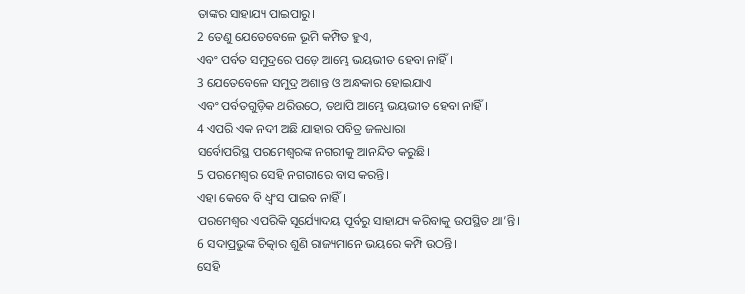ତାଙ୍କର ସାହାଯ୍ୟ ପାଇପାରୁ।
2 ତେଣୁ ଯେତେବେଳେ ଭୂମି କମ୍ପିତ ହୁଏ,
ଏବଂ ପର୍ବତ ସମୁଦ୍ରରେ ପଡ଼େ ଆମ୍ଭେ ଭୟଭୀତ ହେବା ନାହିଁ।
3 ଯେତେବେଳେ ସମୁଦ୍ର ଅଶାନ୍ତ ଓ ଅନ୍ଧକାର ହୋଇଯାଏ
ଏବଂ ପର୍ବତଗୁଡ଼ିକ ଥରିଉଠେ, ତଥାପି ଆମ୍ଭେ ଭୟଭୀତ ହେବା ନାହିଁ।
4 ଏପରି ଏକ ନଦୀ ଅଛି ଯାହାର ପବିତ୍ର ଜଳଧାରା
ସର୍ବୋପରିସ୍ଥ ପରମେଶ୍ୱରଙ୍କ ନଗରୀକୁ ଆନନ୍ଦିତ କରୁଛି।
5 ପରମେଶ୍ୱର ସେହି ନଗରୀରେ ବାସ କରନ୍ତି।
ଏହା କେବେ ବି ଧ୍ୱଂସ ପାଇବ ନାହିଁ।
ପରମେଶ୍ୱର ଏପରିକି ସୂର୍ଯ୍ୟୋଦୟ ପୂର୍ବରୁ ସାହାଯ୍ୟ କରିବାକୁ ଉପସ୍ଥିତ ଥା’ନ୍ତି।
6 ସଦାପ୍ରଭୁଙ୍କ ଚିତ୍କାର ଶୁଣି ରାଜ୍ୟମାନେ ଭୟରେ କମ୍ପି ଉଠନ୍ତି।
ସେହି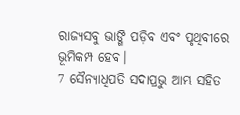ରାଜ୍ୟସବୁ ଭାଙ୍ଗି ପଡ଼ିବ ଏବଂ ପୃଥିବୀରେ ଭୂମିକମ୍ପ ହେବ।
7 ସୈନ୍ୟାଧିପତି ସଦାପ୍ରଭୁ ଆମ୍ଭ ସହିତ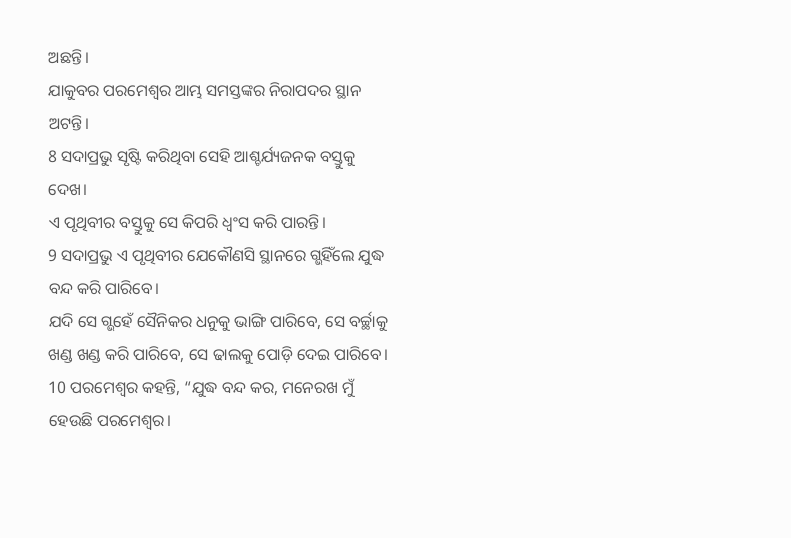ଅଛନ୍ତି।
ଯାକୁବର ପରମେଶ୍ୱର ଆମ୍ଭ ସମସ୍ତଙ୍କର ନିରାପଦର ସ୍ଥାନ ଅଟନ୍ତି।
8 ସଦାପ୍ରଭୁ ସୃଷ୍ଟି କରିଥିବା ସେହି ଆଶ୍ଚର୍ଯ୍ୟଜନକ ବସ୍ତୁକୁ ଦେଖ।
ଏ ପୃଥିବୀର ବସ୍ତୁକୁ ସେ କିପରି ଧ୍ୱଂସ କରି ପାରନ୍ତି।
9 ସଦାପ୍ରଭୁ ଏ ପୃଥିବୀର ଯେକୌଣସି ସ୍ଥାନରେ ଗ୍ଭହିଁଲେ ଯୁଦ୍ଧ ବନ୍ଦ କରି ପାରିବେ।
ଯଦି ସେ ଗ୍ଭହେଁ ସୈନିକର ଧନୁକୁ ଭାଙ୍ଗି ପାରିବେ, ସେ ବର୍ଚ୍ଛାକୁ ଖଣ୍ଡ ଖଣ୍ଡ କରି ପାରିବେ, ସେ ଢାଲକୁ ପୋଡ଼ି ଦେଇ ପାରିବେ।
10 ପରମେଶ୍ୱର କହନ୍ତି, “ଯୁଦ୍ଧ ବନ୍ଦ କର, ମନେରଖ ମୁଁ ହେଉଛି ପରମେଶ୍ୱର।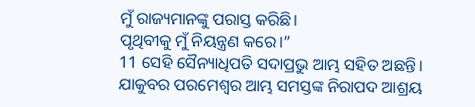ମୁଁ ରାଜ୍ୟମାନଙ୍କୁ ପରାସ୍ତ କରିଛି।
ପୃଥିବୀକୁ ମୁଁ ନିୟନ୍ତ୍ରଣ କରେ।”
11 ସେହି ସୈନ୍ୟାଧିପତି ସଦାପ୍ରଭୁ ଆମ୍ଭ ସହିତ ଅଛନ୍ତି।
ଯାକୁବର ପରମେଶ୍ୱର ଆମ୍ଭ ସମସ୍ତଙ୍କ ନିରାପଦ ଆଶ୍ରୟ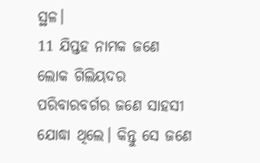ସ୍ଥଳ।
11 ଯିପ୍ତହ ନାମକ ଜଣେ ଲୋକ ଗିଲିୟଦର ପରିବାରବର୍ଗର ଜଣେ ସାହସୀ ଯୋଦ୍ଧା ଥିଲେ। କିନ୍ତୁ ସେ ଜଣେ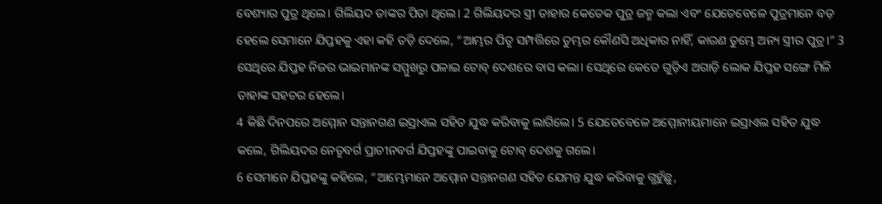ବେଶ୍ୟାର ପୁତ୍ର ଥିଲେ। ଗିଲିୟଦ ତାଙ୍କର ପିତା ଥିଲେ। 2 ଗିଲିୟଦର ସ୍ତ୍ରୀ ତାହାର କେତେକ ପୁତ୍ର ଜନ୍ମ କଲା ଏବଂ ଯେତେବେଳେ ପୁତ୍ରମାନେ ବଡ଼ ହେଲେ ସେମାନେ ଯିପ୍ତହକୁ ଏହା କହି ତଡ଼ି ଦେଲେ, “ଆମ୍ଭର ପିତୃ ସମ୍ପତ୍ତିରେ ତୁମ୍ଭର କୌଣସି ଅଧିକାର ନାହିଁ, କାରଣ ତୁମ୍ଭେ ଅନ୍ୟ ସ୍ତ୍ରୀର ପୁତ୍ର।” 3 ସେଥିରେ ଯିପ୍ତହ ନିଜର ଭାଇମାନଙ୍କ ସମ୍ମୁଖରୁ ପଳାଇ ଟୋବ୍ ଦେଶରେ ବାସ କଲା। ସେଥିରେ କେତେ ଗୁଡ଼ିଏ ଅଗାଡ଼ି ଲୋକ ଯିପ୍ତହ ସଙ୍ଗେ ମିଳି ତାହାଙ୍କ ସହଚର ହେଲେ।
4 କିଛି ଦିନପରେ ଅମ୍ମୋନ ସନ୍ତାନଗଣ ଇସ୍ରାଏଲ ସହିତ ଯୁଦ୍ଧ କରିବାକୁ ଲାଗିଲେ। 5 ଯେତେବେଳେ ଅମ୍ମୋନୀୟମାନେ ଇସ୍ରାଏଲ ସହିତ ଯୁଦ୍ଧ କଲେ, ଗିଲିୟଦର ନେତୃବର୍ଗ ପ୍ରାଚୀନବର୍ଗ ଯିପ୍ତହଙ୍କୁ ପାଇବାକୁ ଟୋବ୍ ଦେଶକୁ ଗଲେ।
6 ସେମାନେ ଯିପ୍ତହଙ୍କୁ କହିଲେ, “ଆମ୍ଭେମାନେ ଅମ୍ମୋନ ସନ୍ତାନଗଣ ସହିତ ଯେମନ୍ତ ଯୁଦ୍ଧ କରିବାକୁ ଗ୍ଭହୁଁଛୁ,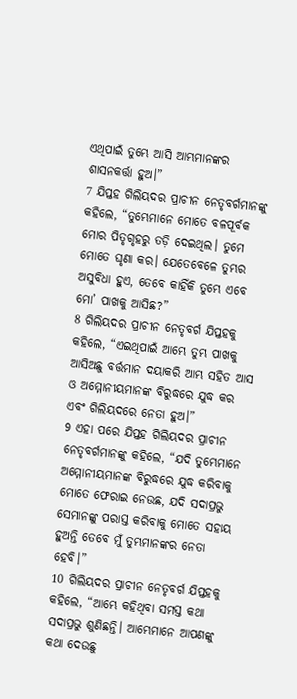ଏଥିପାଇଁ ତୁମ୍ଭେ ଆସି ଆମ୍ଭମାନଙ୍କର ଶାସନକର୍ତ୍ତା ହୁଅ।”
7 ଯିପ୍ତହ ଗିଲିୟଦର ପ୍ରାଚୀନ ନେତୃବର୍ଗମାନଙ୍କୁ କହିଲେ, “ତୁମ୍ଭେମାନେ ମୋତେ ବଳପୂର୍ବକ ମୋର ପିତୃଗୃହରୁ ତଡ଼ି ଦେଇଥିଲ। ତୁମେ ମୋତେ ଘୃଣା କର। ଯେତେବେଳେ ତୁମ୍ଭର ଅସୁବିଧା ହୁଏ, ତେବେ କାହିଁକି ତୁମ୍ଭେ ଏବେ ମୋ’ ପାଖକୁ ଆସିଛ?”
8 ଗିଲିୟଦର ପ୍ରାଚୀନ ନେତୃବର୍ଗ ଯିପ୍ତହକୁ କହିଲେ, “ଏଇଥିପାଇଁ ଆମ୍ଭେ ତୁମ୍ଭ ପାଖକୁ ଆସିଅଛୁ ବର୍ତ୍ତମାନ ଦୟାକରି ଆମ୍ଭ ସହିତ ଆସ ଓ ଅମ୍ମୋନୀୟମାନଙ୍କ ବିରୁଦ୍ଧରେ ଯୁଦ୍ଧ କର ଏବଂ ଗିଲିୟଦରେ ନେତା ହୁଅ।”
9 ଏହା ପରେ ଯିପ୍ତହ ଗିଲିୟଦର ପ୍ରାଚୀନ ନେତୃବର୍ଗମାନଙ୍କୁ କହିଲେ, “ଯଦି ତୁମ୍ଭେମାନେ ଅମ୍ମୋନୀୟମାନଙ୍କ ବିରୁଦ୍ଧରେ ଯୁଦ୍ଧ କରିବାକୁ ମୋତେ ଫେରାଇ ନେଉଛ, ଯଦି ସଦାପ୍ରଭୁ ସେମାନଙ୍କୁ ପରାସ୍ତ କରିବାକୁ ମୋତେ ସହାୟ ହୁଅନ୍ତି ତେବେ ମୁଁ ତୁମ୍ଭମାନଙ୍କର ନେତା ହେବି।”
10 ଗିଲିୟଦର ପ୍ରାଚୀନ ନେତୃବର୍ଗ ଯିପ୍ତହକୁ କହିଲେ, “ଆମ୍ଭେ କହିଥିବା ସମସ୍ତ କଥା ସଦାପ୍ରଭୁ ଶୁଣିଛନ୍ତି। ଆମ୍ଭେମାନେ ଆପଣଙ୍କୁ କଥା ଦେଉଛୁ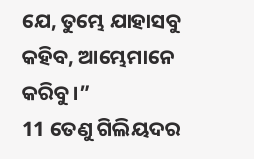ଯେ, ତୁମ୍ଭେ ଯାହାସବୁ କହିବ, ଆମ୍ଭେମାନେ କରିବୁ।”
11 ତେଣୁ ଗିଲିୟଦର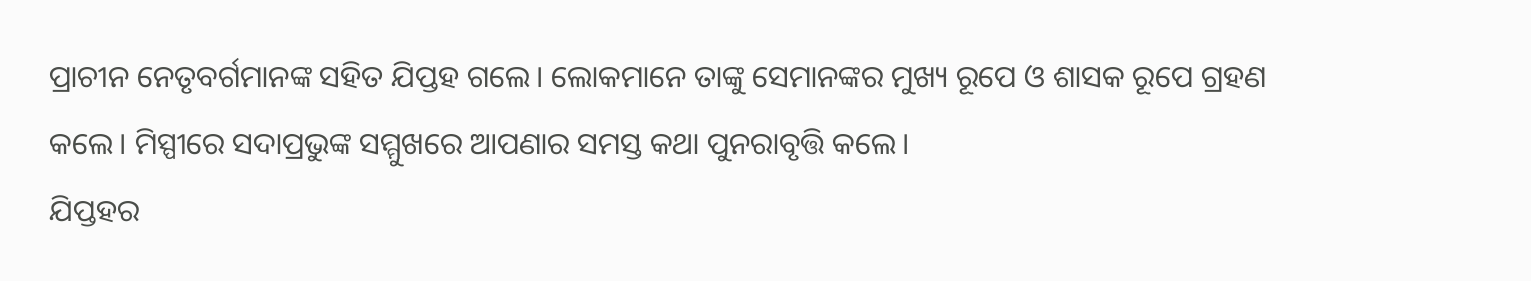ପ୍ରାଚୀନ ନେତୃବର୍ଗମାନଙ୍କ ସହିତ ଯିପ୍ତହ ଗଲେ। ଲୋକମାନେ ତାଙ୍କୁ ସେମାନଙ୍କର ମୁଖ୍ୟ ରୂପେ ଓ ଶାସକ ରୂପେ ଗ୍ରହଣ କଲେ। ମିସ୍ପୀରେ ସଦାପ୍ରଭୁଙ୍କ ସମ୍ମୁଖରେ ଆପଣାର ସମସ୍ତ କଥା ପୁନରାବୃତ୍ତି କଲେ।
ଯିପ୍ତହର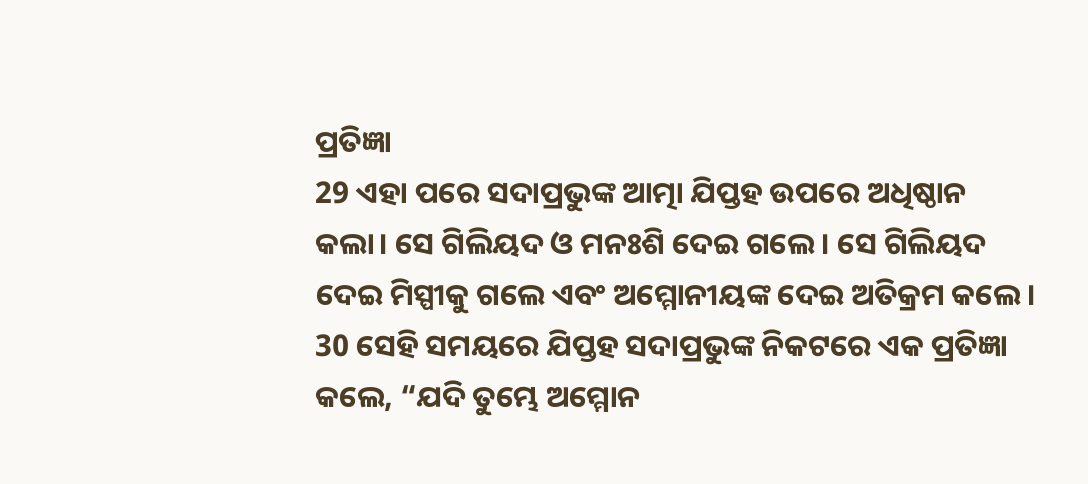ପ୍ରତିଜ୍ଞା
29 ଏହା ପରେ ସଦାପ୍ରଭୁଙ୍କ ଆତ୍ମା ଯିପ୍ତହ ଉପରେ ଅଧିଷ୍ଠାନ କଲା। ସେ ଗିଲିୟଦ ଓ ମନଃଶି ଦେଇ ଗଲେ। ସେ ଗିଲିୟଦ ଦେଇ ମିସ୍ପୀକୁ ଗଲେ ଏବଂ ଅମ୍ମୋନୀୟଙ୍କ ଦେଇ ଅତିକ୍ରମ କଲେ।
30 ସେହି ସମୟରେ ଯିପ୍ତହ ସଦାପ୍ରଭୁଙ୍କ ନିକଟରେ ଏକ ପ୍ରତିଜ୍ଞା କଲେ, “ଯଦି ତୁମ୍ଭେ ଅମ୍ମୋନ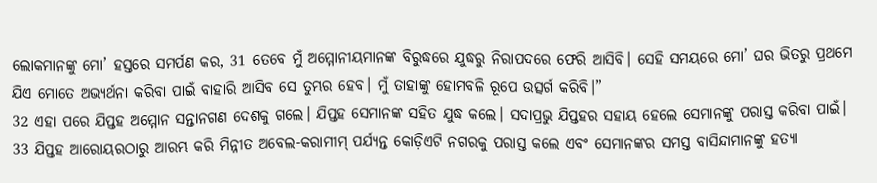ଲୋକମାନଙ୍କୁ ମୋ’ ହସ୍ତରେ ସମର୍ପଣ କର, 31 ତେବେ ମୁଁ ଅମ୍ମୋନୀୟମାନଙ୍କ ବିରୁଦ୍ଧରେ ଯୁଦ୍ଧରୁ ନିରାପଦରେ ଫେରି ଆସିବି। ସେହି ସମୟରେ ମୋ’ ଘର ଭିତରୁ ପ୍ରଥମେ ଯିଏ ମୋତେ ଅଭ୍ୟର୍ଥନା କରିବା ପାଇଁ ବାହାରି ଆସିବ ସେ ତୁମ୍ଭର ହେବ। ମୁଁ ତାହାଙ୍କୁ ହୋମବଳି ରୂପେ ଉତ୍ସର୍ଗ କରିବି।”
32 ଏହା ପରେ ଯିପ୍ତହ ଅମ୍ମୋନ ସନ୍ତାନଗଣ ଦେଶକୁ ଗଲେ। ଯିପ୍ତହ ସେମାନଙ୍କ ସହିତ ଯୁଦ୍ଧ କଲେ। ସଦାପ୍ରଭୁ ଯିପ୍ତହର ସହାୟ ହେଲେ ସେମାନଙ୍କୁ ପରାସ୍ତ କରିବା ପାଇଁ। 33 ଯିପ୍ତହ ଆରୋୟରଠାରୁ ଆରମ୍ଭ କରି ମିନ୍ନୀତ ଅବେଲ-କରାମୀମ୍ ପର୍ଯ୍ୟନ୍ତ କୋଡ଼ିଏଟି ନଗରକୁ ପରାସ୍ତ କଲେ ଏବଂ ସେମାନଙ୍କର ସମସ୍ତ ବାସିନ୍ଦାମାନଙ୍କୁ ହତ୍ୟା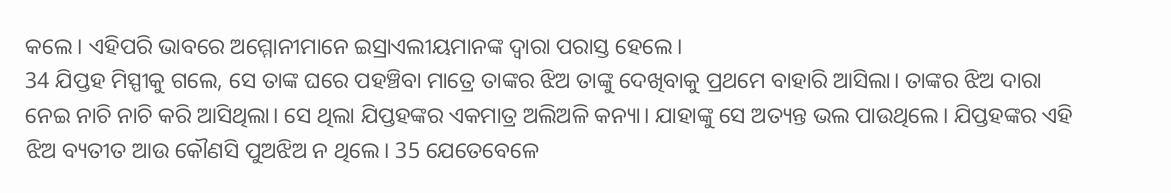କଲେ। ଏହିପରି ଭାବରେ ଅମ୍ମୋନୀମାନେ ଇସ୍ରାଏଲୀୟମାନଙ୍କ ଦ୍ୱାରା ପରାସ୍ତ ହେଲେ।
34 ଯିପ୍ତହ ମିସ୍ପୀକୁ ଗଲେ, ସେ ତାଙ୍କ ଘରେ ପହଞ୍ଚିବା ମାତ୍ରେ ତାଙ୍କର ଝିଅ ତାଙ୍କୁ ଦେଖିବାକୁ ପ୍ରଥମେ ବାହାରି ଆସିଲା। ତାଙ୍କର ଝିଅ ଦାରା ନେଇ ନାଚି ନାଚି କରି ଆସିଥିଲା। ସେ ଥିଲା ଯିପ୍ତହଙ୍କର ଏକମାତ୍ର ଅଲିଅଳି କନ୍ୟା। ଯାହାଙ୍କୁ ସେ ଅତ୍ୟନ୍ତ ଭଲ ପାଉଥିଲେ। ଯିପ୍ତହଙ୍କର ଏହି ଝିଅ ବ୍ୟତୀତ ଆଉ କୌଣସି ପୁଅଝିଅ ନ ଥିଲେ। 35 ଯେତେବେଳେ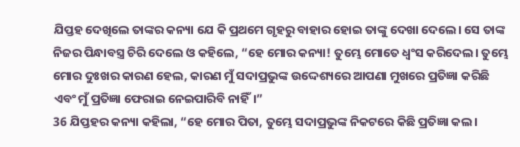ଯିପ୍ତହ ଦେଖିଲେ ତାଙ୍କର କନ୍ୟା ଯେ କି ପ୍ରଥମେ ଗୃହରୁ ବାହାର ହୋଇ ତାଙ୍କୁ ଦେଖା ଦେଲେ। ସେ ତାଙ୍କ ନିଜର ପିନ୍ଧାବସ୍ତ୍ର ଚିରି ଦେଲେ ଓ କହିଲେ, “ହେ ମୋର କନ୍ୟା! ତୁମ୍ଭେ ମୋତେ ଧ୍ୱଂସ କରିଦେଲ। ତୁମ୍ଭେ ମୋର ଦୁଃଖର କାରଣ ହେଲ, କାରଣ ମୁଁ ସଦାପ୍ରଭୁଙ୍କ ଉଦ୍ଦେଶ୍ୟରେ ଆପଣା ମୁଖରେ ପ୍ରତିଜ୍ଞା କରିଛି ଏବଂ ମୁଁ ପ୍ରତିଜ୍ଞା ଫେରାଇ ନେଇପାରିବି ନାହିଁ।”
36 ଯିପ୍ତହର କନ୍ୟା କହିଲା, “ହେ ମୋର ପିତା, ତୁମ୍ଭେ ସଦାପ୍ରଭୁଙ୍କ ନିକଟରେ କିଛି ପ୍ରତିଜ୍ଞା କଲ।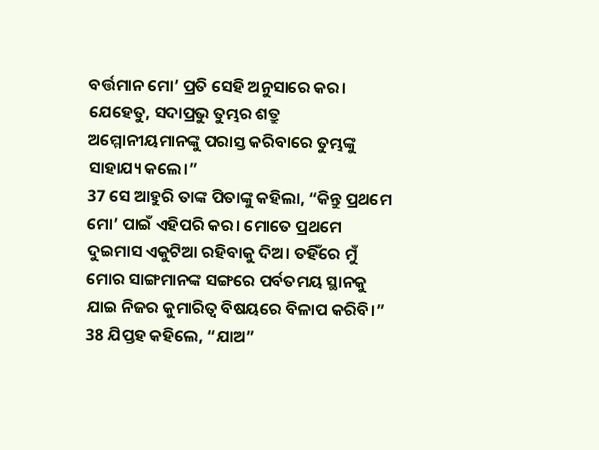ବର୍ତ୍ତମାନ ମୋ’ ପ୍ରତି ସେହି ଅନୁସାରେ କର। ଯେହେତୁ, ସଦାପ୍ରଭୁ ତୁମ୍ଭର ଶତ୍ରୁ ଅମ୍ମୋନୀୟମାନଙ୍କୁ ପରାସ୍ତ କରିବାରେ ତୁମ୍ଭଙ୍କୁ ସାହାଯ୍ୟ କଲେ।”
37 ସେ ଆହୁରି ତାଙ୍କ ପିତାଙ୍କୁ କହିଲା, “କିନ୍ତୁ ପ୍ରଥମେ ମୋ’ ପାଇଁ ଏହିପରି କର। ମୋତେ ପ୍ରଥମେ ଦୁଇମାସ ଏକୁଟିଆ ରହିବାକୁ ଦିଅ। ତହିଁରେ ମୁଁ ମୋର ସାଙ୍ଗମାନଙ୍କ ସଙ୍ଗରେ ପର୍ବତମୟ ସ୍ଥାନକୁ ଯାଇ ନିଜର କୁମାରିତ୍ୱ ବିଷୟରେ ବିଳାପ କରିବି।”
38 ଯିପ୍ତହ କହିଲେ, “ଯାଅ”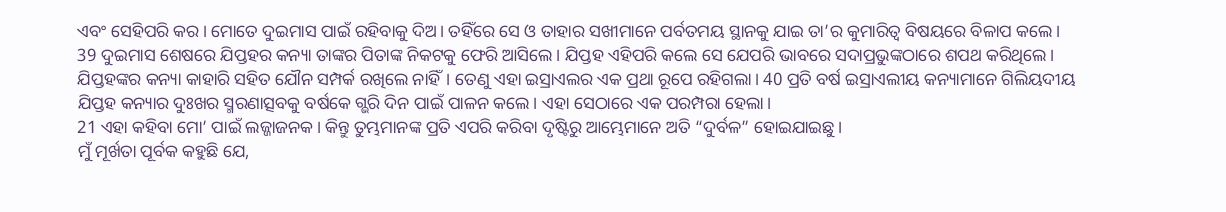ଏବଂ ସେହିପରି କର। ମୋତେ ଦୁଇମାସ ପାଇଁ ରହିବାକୁ ଦିଅ। ତହିଁରେ ସେ ଓ ତାହାର ସଖୀମାନେ ପର୍ବତମୟ ସ୍ଥାନକୁ ଯାଇ ତା’ର କୁମାରିତ୍ୱ ବିଷୟରେ ବିଳାପ କଲେ।
39 ଦୁଇମାସ ଶେଷରେ ଯିପ୍ତହର କନ୍ୟା ତାଙ୍କର ପିତାଙ୍କ ନିକଟକୁ ଫେରି ଆସିଲେ। ଯିପ୍ତହ ଏହିପରି କଲେ ସେ ଯେପରି ଭାବରେ ସଦାପ୍ରଭୁଙ୍କଠାରେ ଶପଥ କରିଥିଲେ। ଯିପ୍ତହଙ୍କର କନ୍ୟା କାହାରି ସହିତ ଯୌନ ସମ୍ପର୍କ ରଖିଲେ ନାହିଁ। ତେଣୁ ଏହା ଇସ୍ରାଏଲର ଏକ ପ୍ରଥା ରୂପେ ରହିଗଲା। 40 ପ୍ରତି ବର୍ଷ ଇସ୍ରାଏଲୀୟ କନ୍ୟାମାନେ ଗିଲିୟଦୀୟ ଯିପ୍ତହ କନ୍ୟାର ଦୁଃଖର ସ୍ମରଣାତ୍ସବକୁ ବର୍ଷକେ ଗ୍ଭରି ଦିନ ପାଇଁ ପାଳନ କଲେ। ଏହା ସେଠାରେ ଏକ ପରମ୍ପରା ହେଲା।
21 ଏହା କହିବା ମୋ’ ପାଇଁ ଲଜ୍ଜାଜନକ। କିନ୍ତୁ ତୁମ୍ଭମାନଙ୍କ ପ୍ରତି ଏପରି କରିବା ଦୃଷ୍ଟିରୁ ଆମ୍ଭେମାନେ ଅତି “ଦୁର୍ବଳ” ହୋଇଯାଇଛୁ।
ମୁଁ ମୂର୍ଖତା ପୂର୍ବକ କହୁଛି ଯେ,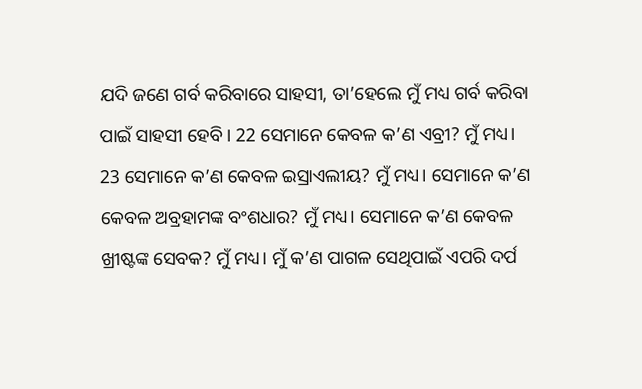ଯଦି ଜଣେ ଗର୍ବ କରିବାରେ ସାହସୀ, ତା’ହେଲେ ମୁଁ ମଧ୍ୟ ଗର୍ବ କରିବା ପାଇଁ ସାହସୀ ହେବି। 22 ସେମାନେ କେବଳ କ’ଣ ଏବ୍ରୀ? ମୁଁ ମଧ୍ୟ। 23 ସେମାନେ କ’ଣ କେବଳ ଇସ୍ରାଏଲୀୟ? ମୁଁ ମଧ୍ୟ। ସେମାନେ କ’ଣ କେବଳ ଅବ୍ରହାମଙ୍କ ବଂଶଧାର? ମୁଁ ମଧ୍ୟ। ସେମାନେ କ’ଣ କେବଳ ଖ୍ରୀଷ୍ଟଙ୍କ ସେବକ? ମୁଁ ମଧ୍ୟ। ମୁଁ କ’ଣ ପାଗଳ ସେଥିପାଇଁ ଏପରି ଦର୍ପ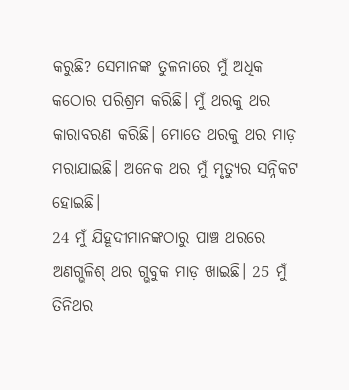କରୁଛି? ସେମାନଙ୍କ ତୁଳନାରେ ମୁଁ ଅଧିକ କଠୋର ପରିଶ୍ରମ କରିଛି। ମୁଁ ଥରକୁ ଥର କାରାବରଣ କରିଛି। ମୋତେ ଥରକୁ ଥର ମାଡ଼ ମରାଯାଇଛି। ଅନେକ ଥର ମୁଁ ମୃତ୍ୟୁର ସନ୍ନିକଟ ହୋଇଛି।
24 ମୁଁ ଯିହୂଦୀମାନଙ୍କଠାରୁ ପାଞ୍ଚ ଥରରେ ଅଣଗ୍ଭଳିଶ୍ ଥର ଗ୍ଭବୁକ ମାଡ଼ ଖାଇଛି। 25 ମୁଁ ତିନିଥର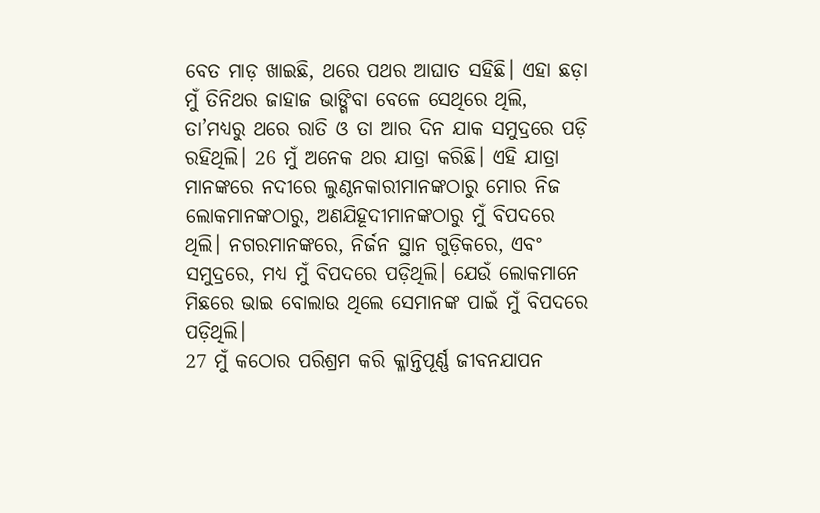ବେତ ମାଡ଼ ଖାଇଛି, ଥରେ ପଥର ଆଘାତ ସହିଛି। ଏହା ଛଡ଼ା ମୁଁ ତିନିଥର ଜାହାଜ ଭାଙ୍ଗିବା ବେଳେ ସେଥିରେ ଥିଲି, ତା’ମଧ୍ୟରୁ ଥରେ ରାତି ଓ ତା ଆର ଦିନ ଯାକ ସମୁଦ୍ରରେ ପଡ଼ି ରହିଥିଲି। 26 ମୁଁ ଅନେକ ଥର ଯାତ୍ରା କରିଛି। ଏହି ଯାତ୍ରା ମାନଙ୍କରେ ନଦୀରେ ଲୁଣ୍ଠନକାରୀମାନଙ୍କଠାରୁ ମୋର ନିଜ ଲୋକମାନଙ୍କଠାରୁ, ଅଣଯିହୂଦୀମାନଙ୍କଠାରୁ ମୁଁ ବିପଦରେ ଥିଲି। ନଗରମାନଙ୍କରେ, ନିର୍ଜନ ସ୍ଥାନ ଗୁଡ଼ିକରେ, ଏବଂ ସମୁଦ୍ରରେ, ମଧ୍ୟ ମୁଁ ବିପଦରେ ପଡ଼ିଥିଲି। ଯେଉଁ ଲୋକମାନେ ମିଛରେ ଭାଇ ବୋଲାଉ ଥିଲେ ସେମାନଙ୍କ ପାଇଁ ମୁଁ ବିପଦରେ ପଡ଼ିଥିଲି।
27 ମୁଁ କଠୋର ପରିଶ୍ରମ କରି କ୍ଳାନ୍ତିପୂର୍ଣ୍ଣ ଜୀବନଯାପନ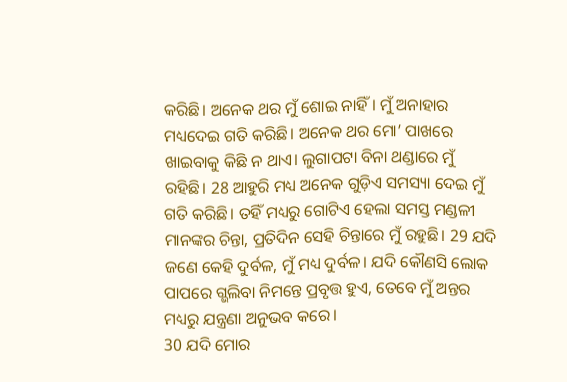କରିଛି। ଅନେକ ଥର ମୁଁ ଶୋଇ ନାହିଁ। ମୁଁ ଅନାହାର ମଧ୍ୟଦେଇ ଗତି କରିଛି। ଅନେକ ଥର ମୋ’ ପାଖରେ ଖାଇବାକୁ କିଛି ନ ଥାଏ। ଲୁଗାପଟା ବିନା ଥଣ୍ଡାରେ ମୁଁ ରହିଛି। 28 ଆହୁରି ମଧ୍ୟ ଅନେକ ଗୁଡ଼ିଏ ସମସ୍ୟା ଦେଇ ମୁଁ ଗତି କରିଛି। ତହିଁ ମଧ୍ୟରୁ ଗୋଟିଏ ହେଲା ସମସ୍ତ ମଣ୍ଡଳୀ ମାନଙ୍କର ଚିନ୍ତା, ପ୍ରତିଦିନ ସେହି ଚିନ୍ତାରେ ମୁଁ ରହୁଛି। 29 ଯଦି ଜଣେ କେହି ଦୁର୍ବଳ, ମୁଁ ମଧ୍ୟ ଦୁର୍ବଳ। ଯଦି କୌଣସି ଲୋକ ପାପରେ ଗ୍ଭଲିବା ନିମନ୍ତେ ପ୍ରବୃତ୍ତ ହୁଏ, ତେବେ ମୁଁ ଅନ୍ତର ମଧ୍ୟରୁ ଯନ୍ତ୍ରଣା ଅନୁଭବ କରେ।
30 ଯଦି ମୋର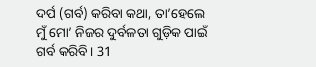ଦର୍ପ (ଗର୍ବ) କରିବା କଥା, ତା’ହେଲେ ମୁଁ ମୋ’ ନିଜର ଦୁର୍ବଳତା ଗୁଡ଼ିକ ପାଇଁ ଗର୍ବ କରିବି। 31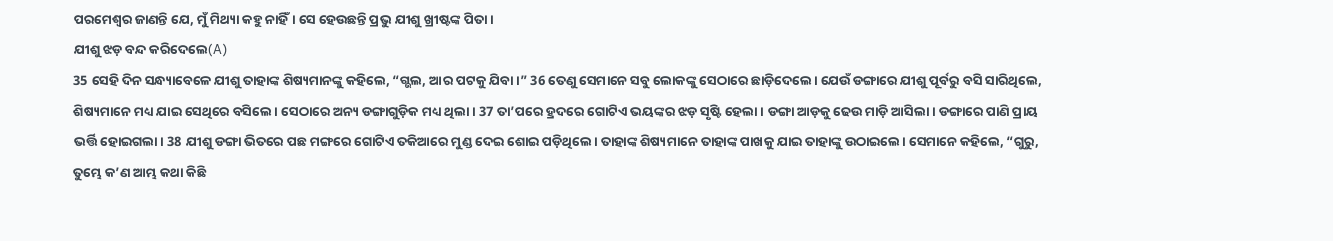ପରମେଶ୍ୱର ଜାଣନ୍ତି ଯେ, ମୁଁ ମିଥ୍ୟା କହୁ ନାହିଁ। ସେ ହେଉଛନ୍ତି ପ୍ରଭୁ ଯୀଶୁ ଖ୍ରୀଷ୍ଟଙ୍କ ପିତା।
ଯୀଶୁ ଝଡ଼ ବନ୍ଦ କରିଦେଲେ(A)
35 ସେହି ଦିନ ସନ୍ଧ୍ୟାବେଳେ ଯୀଶୁ ତାହାଙ୍କ ଶିଷ୍ୟମାନଙ୍କୁ କହିଲେ, “ଗ୍ଭଲ, ଆର ପଟକୁ ଯିବା।” 36 ତେଣୁ ସେମାନେ ସବୁ ଲୋକଙ୍କୁ ସେଠାରେ ଛାଡ଼ିଦେଲେ। ଯେଉଁ ଡଙ୍ଗାରେ ଯୀଶୁ ପୂର୍ବରୁ ବସି ସାରିଥିଲେ, ଶିଷ୍ୟମାନେ ମଧ୍ୟ ଯାଇ ସେଥିରେ ବସିଲେ। ସେଠାରେ ଅନ୍ୟ ଡଙ୍ଗାଗୁଡ଼ିକ ମଧ୍ୟ ଥିଲା। 37 ତା’ପରେ ହ୍ରଦରେ ଗୋଟିଏ ଭୟଙ୍କର ଝଡ଼ ସୃଷ୍ଟି ହେଲା। ଡଙ୍ଗା ଆଡ଼କୁ ଢେଉ ମାଡ଼ି ଆସିଲା। ଡଙ୍ଗାରେ ପାଣି ପ୍ରାୟ ଭର୍ତ୍ତି ହୋଇଗଲା। 38 ଯୀଶୁ ଡଙ୍ଗା ଭିତରେ ପଛ ମଙ୍ଗରେ ଗୋଟିଏ ତକିଆରେ ମୁଣ୍ଡ ଦେଇ ଶୋଇ ପଡ଼ିଥିଲେ। ତାହାଙ୍କ ଶିଷ୍ୟମାନେ ତାହାଙ୍କ ପାଖକୁ ଯାଇ ତାହାଙ୍କୁ ଉଠାଇଲେ। ସେମାନେ କହିଲେ, “ଗୁରୁ, ତୁମ୍ଭେ କ’ଣ ଆମ୍ଭ କଥା କିଛି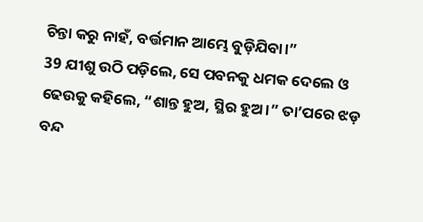ଚିନ୍ତା କରୁ ନାହଁ, ବର୍ତ୍ତମାନ ଆମ୍ଭେ ବୁଡ଼ିଯିବା।”
39 ଯୀଶୁ ଉଠି ପଡ଼ିଲେ, ସେ ପବନକୁ ଧମକ ଦେଲେ ଓ ଢେଉକୁ କହିଲେ, “ଶାନ୍ତ ହୁଅ, ସ୍ଥିର ହୁଅ।” ତା’ପରେ ଝଡ଼ ବନ୍ଦ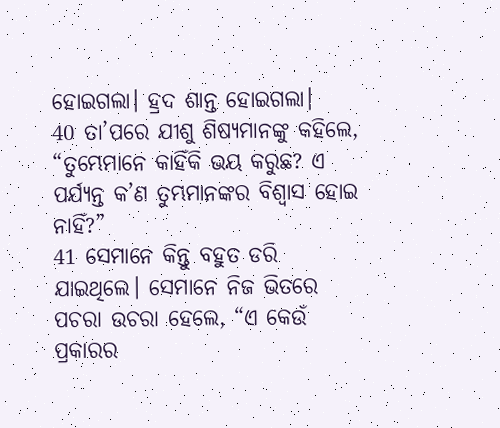ହୋଇଗଲା। ହ୍ରଦ ଶାନ୍ତ ହୋଇଗଲା।
40 ତା’ପରେ ଯୀଶୁ ଶିଷ୍ୟମାନଙ୍କୁ କହିଲେ, “ତୁମ୍ଭେମାନେ କାହିଁକି ଭୟ କରୁଛ? ଏ ପର୍ଯ୍ୟନ୍ତ କ’ଣ ତୁମ୍ଭମାନଙ୍କର ବିଶ୍ୱାସ ହୋଇ ନାହିଁ?”
41 ସେମାନେ କିନ୍ତୁ ବହୁତ ଡରି ଯାଇଥିଲେ। ସେମାନେ ନିଜ ଭିତରେ ପଚରା ଉଚରା ହେଲେ, “ଏ କେଉଁ ପ୍ରକାରର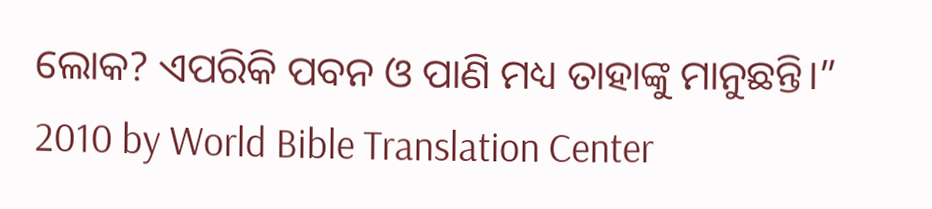ଲୋକ? ଏପରିକି ପବନ ଓ ପାଣି ମଧ୍ୟ ତାହାଙ୍କୁ ମାନୁଛନ୍ତି।”
2010 by World Bible Translation Center